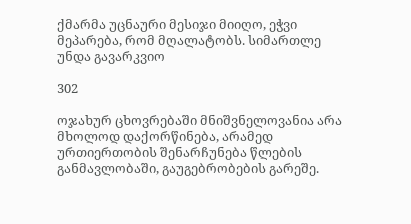ქმარმა უცნაური მესიჯი მიიღო, ეჭვი მეპარება, რომ მღალატობს. სიმართლე უნდა გავარკვიო

302

ოჯახურ ცხოვრებაში მნიშვნელოვანია არა მხოლოდ დაქორწინება, არამედ ურთიერთობის შენარჩუნება წლების განმავლობაში, გაუგებრობების გარეშე.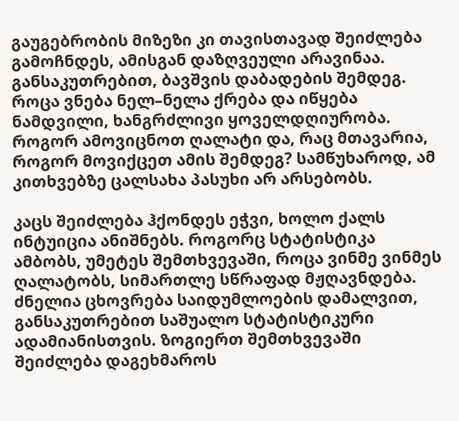გაუგებრობის მიზეზი კი თავისთავად შეიძლება გამოჩნდეს, ამისგან დაზღვეული არავინაა. განსაკუთრებით, ბავშვის დაბადების შემდეგ. როცა ვნება ნელ–ნელა ქრება და იწყება ნამდვილი, ხანგრძლივი ყოველდღიურობა. როგორ ამოვიცნოთ ღალატი და, რაც მთავარია, როგორ მოვიქცეთ ამის შემდეგ? სამწუხაროდ, ამ კითხვებზე ცალსახა პასუხი არ არსებობს.

კაცს შეიძლება ჰქონდეს ეჭვი, ხოლო ქალს ინტუიცია ანიშნებს. როგორც სტატისტიკა ამბობს, უმეტეს შემთხვევაში, როცა ვინმე ვინმეს ღალატობს, სიმართლე სწრაფად მჟღავნდება. ძნელია ცხოვრება საიდუმლოების დამალვით, განსაკუთრებით საშუალო სტატისტიკური ადამიანისთვის. ზოგიერთ შემთხვევაში შეიძლება დაგეხმაროს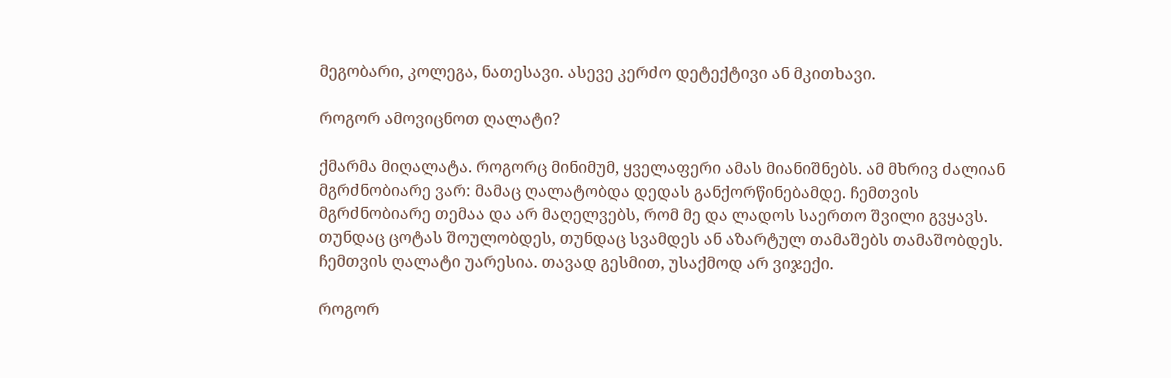მეგობარი, კოლეგა, ნათესავი. ასევე კერძო დეტექტივი ან მკითხავი.

როგორ ამოვიცნოთ ღალატი?

ქმარმა მიღალატა. როგორც მინიმუმ, ყველაფერი ამას მიანიშნებს. ამ მხრივ ძალიან მგრძნობიარე ვარ: მამაც ღალატობდა დედას განქორწინებამდე. ჩემთვის მგრძნობიარე თემაა და არ მაღელვებს, რომ მე და ლადოს საერთო შვილი გვყავს. თუნდაც ცოტას შოულობდეს, თუნდაც სვამდეს ან აზარტულ თამაშებს თამაშობდეს. ჩემთვის ღალატი უარესია. თავად გესმით, უსაქმოდ არ ვიჯექი.

როგორ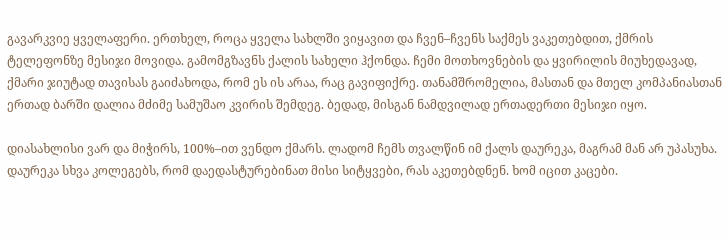გავარკვიე ყველაფერი. ერთხელ, როცა ყველა სახლში ვიყავით და ჩვენ–ჩვენს საქმეს ვაკეთებდით, ქმრის ტელეფონზე მესიჯი მოვიდა. გამომგზავნს ქალის სახელი ჰქონდა. ჩემი მოთხოვნების და ყვირილის მიუხედავად, ქმარი ჯიუტად თავისას გაიძახოდა, რომ ეს ის არაა, რაც გავიფიქრე. თანამშრომელია, მასთან და მთელ კომპანიასთან ერთად ბარში დალია მძიმე სამუშაო კვირის შემდეგ. ბედად, მისგან ნამდვილად ერთადერთი მესიჯი იყო.

დიასახლისი ვარ და მიჭირს, 100%–ით ვენდო ქმარს. ლადომ ჩემს თვალწინ იმ ქალს დაურეკა, მაგრამ მან არ უპასუხა. დაურეკა სხვა კოლეგებს, რომ დაედასტურებინათ მისი სიტყვები, რას აკეთებდნენ. ხომ იცით კაცები.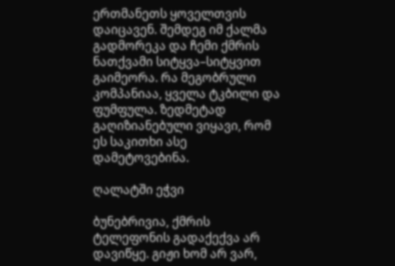ერთმანეთს ყოველთვის დაიცავენ. შემდეგ იმ ქალმა გადმორეკა და ჩემი ქმრის ნათქვამი სიტყვა–სიტყვით გაიმეორა. რა მეგობრული კომპანიაა, ყველა ტკბილი და ფუმფულა. ზედმეტად გაღიზიანებული ვიყავი, რომ ეს საკითხი ასე დამეტოვებინა.

ღალატში ეჭვი

ბუნებრივია, ქმრის ტელეფონის გადაქექვა არ დავიწყე. გიჟი ხომ არ ვარ,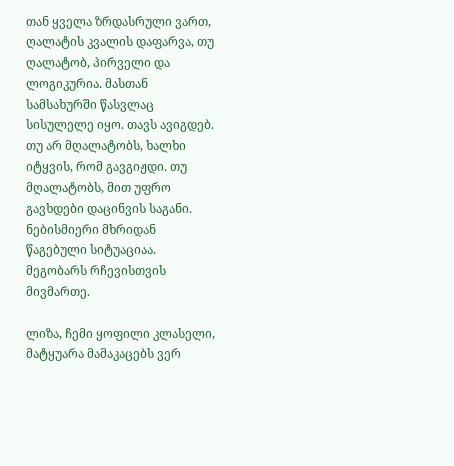თან ყველა ზრდასრული ვართ, ღალატის კვალის დაფარვა, თუ ღალატობ, პირველი და ლოგიკურია. მასთან სამსახურში წასვლაც სისულელე იყო. თავს ავიგდებ. თუ არ მღალატობს, ხალხი იტყვის, რომ გავგიჟდი. თუ მღალატობს, მით უფრო გავხდები დაცინვის საგანი. ნებისმიერი მხრიდან წაგებული სიტუაციაა. მეგობარს რჩევისთვის მივმართე.

ლიზა, ჩემი ყოფილი კლასელი, მატყუარა მამაკაცებს ვერ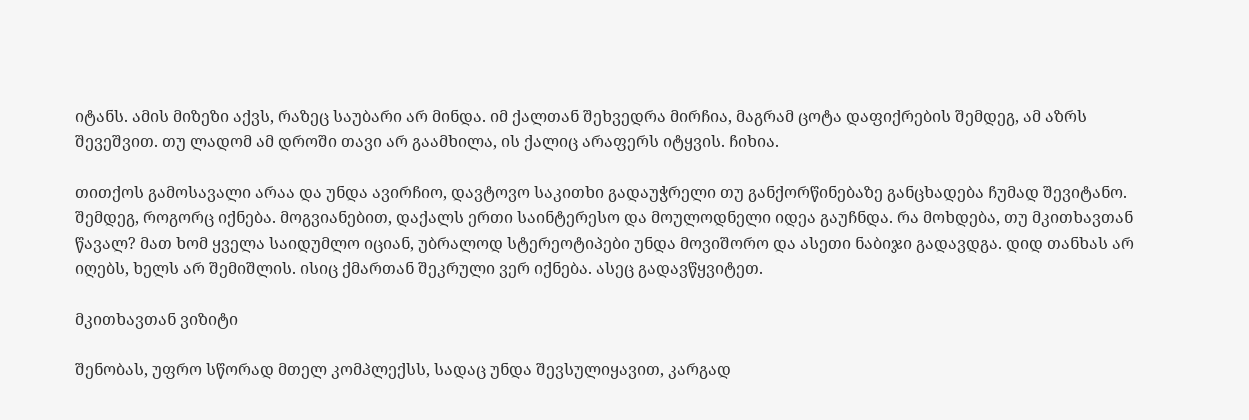იტანს. ამის მიზეზი აქვს, რაზეც საუბარი არ მინდა. იმ ქალთან შეხვედრა მირჩია, მაგრამ ცოტა დაფიქრების შემდეგ, ამ აზრს შევეშვით. თუ ლადომ ამ დროში თავი არ გაამხილა, ის ქალიც არაფერს იტყვის. ჩიხია.

თითქოს გამოსავალი არაა და უნდა ავირჩიო, დავტოვო საკითხი გადაუჭრელი თუ განქორწინებაზე განცხადება ჩუმად შევიტანო. შემდეგ, როგორც იქნება. მოგვიანებით, დაქალს ერთი საინტერესო და მოულოდნელი იდეა გაუჩნდა. რა მოხდება, თუ მკითხავთან წავალ? მათ ხომ ყველა საიდუმლო იციან, უბრალოდ სტერეოტიპები უნდა მოვიშორო და ასეთი ნაბიჯი გადავდგა. დიდ თანხას არ იღებს, ხელს არ შემიშლის. ისიც ქმართან შეკრული ვერ იქნება. ასეც გადავწყვიტეთ.

მკითხავთან ვიზიტი

შენობას, უფრო სწორად მთელ კომპლექსს, სადაც უნდა შევსულიყავით, კარგად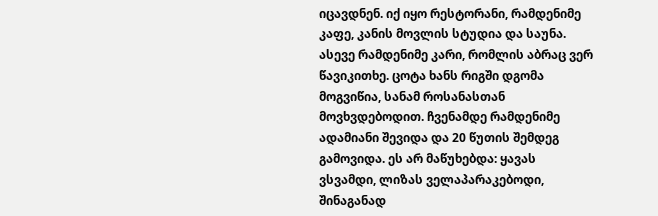იცავდნენ. იქ იყო რესტორანი, რამდენიმე კაფე, კანის მოვლის სტუდია და საუნა. ასევე რამდენიმე კარი, რომლის აბრაც ვერ წავიკითხე. ცოტა ხანს რიგში დგომა მოგვიწია, სანამ როსანასთან მოვხვდებოდით. ჩვენამდე რამდენიმე ადამიანი შევიდა და 20 წუთის შემდეგ გამოვიდა. ეს არ მაწუხებდა: ყავას ვსვამდი, ლიზას ველაპარაკებოდი, შინაგანად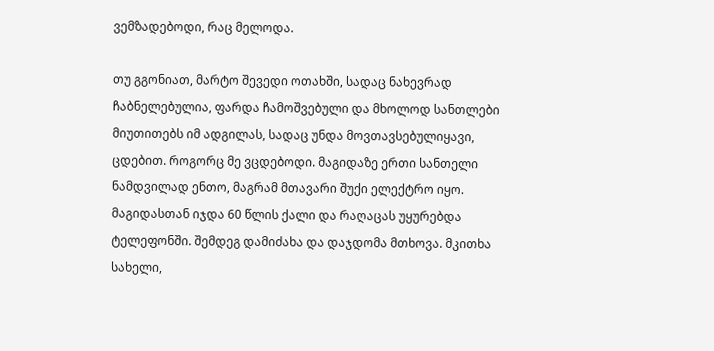ვემზადებოდი, რაც მელოდა.

თუ გგონიათ, მარტო შევედი ოთახში, სადაც ნახევრად ჩაბნელებულია, ფარდა ჩამოშვებული და მხოლოდ სანთლები მიუთითებს იმ ადგილას, სადაც უნდა მოვთავსებულიყავი, ცდებით. როგორც მე ვცდებოდი. მაგიდაზე ერთი სანთელი ნამდვილად ენთო, მაგრამ მთავარი შუქი ელექტრო იყო. მაგიდასთან იჯდა 60 წლის ქალი და რაღაცას უყურებდა ტელეფონში. შემდეგ დამიძახა და დაჯდომა მთხოვა. მკითხა სახელი,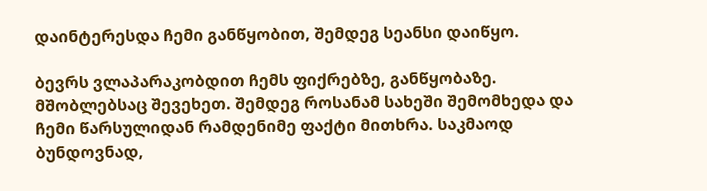დაინტერესდა ჩემი განწყობით, შემდეგ სეანსი დაიწყო.

ბევრს ვლაპარაკობდით ჩემს ფიქრებზე, განწყობაზე. მშობლებსაც შევეხეთ. შემდეგ როსანამ სახეში შემომხედა და ჩემი წარსულიდან რამდენიმე ფაქტი მითხრა. საკმაოდ ბუნდოვნად,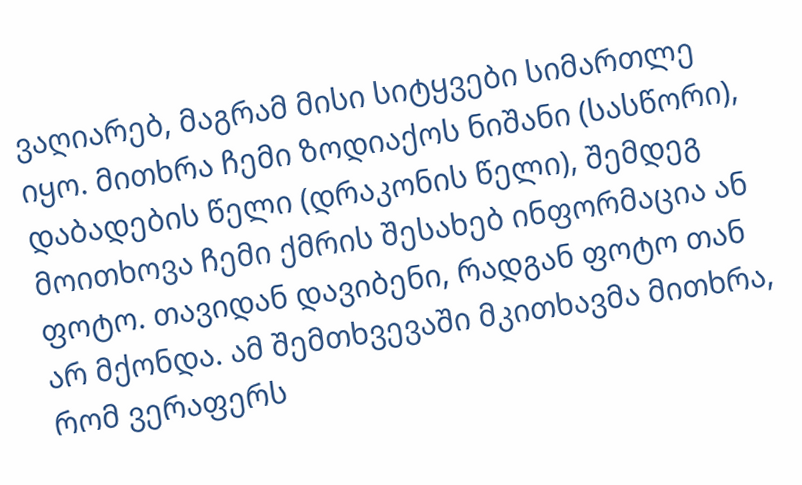ვაღიარებ, მაგრამ მისი სიტყვები სიმართლე იყო. მითხრა ჩემი ზოდიაქოს ნიშანი (სასწორი), დაბადების წელი (დრაკონის წელი), შემდეგ მოითხოვა ჩემი ქმრის შესახებ ინფორმაცია ან ფოტო. თავიდან დავიბენი, რადგან ფოტო თან არ მქონდა. ამ შემთხვევაში მკითხავმა მითხრა, რომ ვერაფერს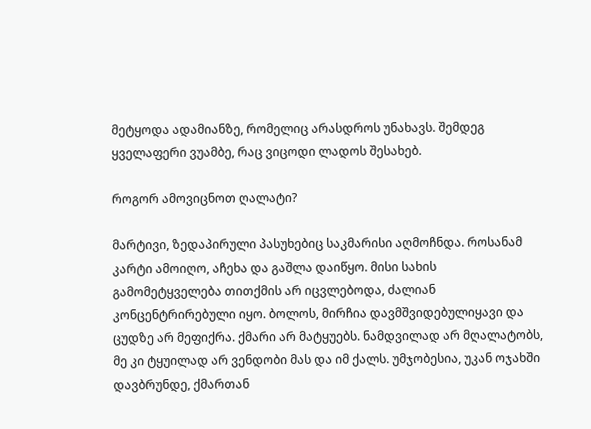მეტყოდა ადამიანზე, რომელიც არასდროს უნახავს. შემდეგ ყველაფერი ვუამბე, რაც ვიცოდი ლადოს შესახებ.

როგორ ამოვიცნოთ ღალატი?

მარტივი, ზედაპირული პასუხებიც საკმარისი აღმოჩნდა. როსანამ კარტი ამოიღო, აჩეხა და გაშლა დაიწყო. მისი სახის გამომეტყველება თითქმის არ იცვლებოდა, ძალიან კონცენტრირებული იყო. ბოლოს, მირჩია დავმშვიდებულიყავი და ცუდზე არ მეფიქრა. ქმარი არ მატყუებს. ნამდვილად არ მღალატობს, მე კი ტყუილად არ ვენდობი მას და იმ ქალს. უმჯობესია, უკან ოჯახში დავბრუნდე, ქმართან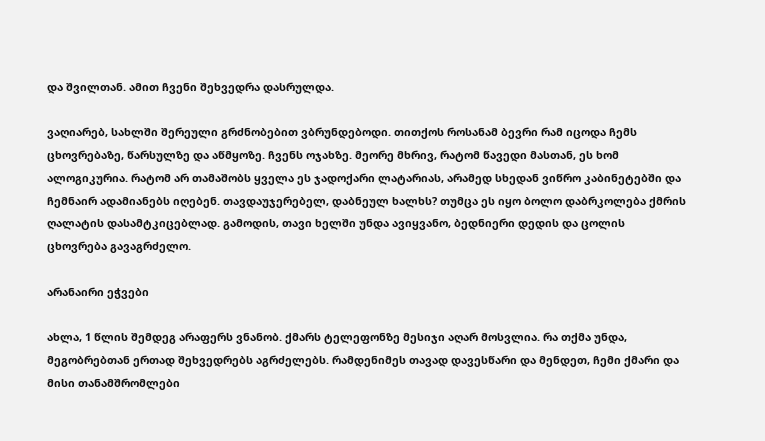და შვილთან. ამით ჩვენი შეხვედრა დასრულდა.

ვაღიარებ, სახლში შერეული გრძნობებით ვბრუნდებოდი. თითქოს როსანამ ბევრი რამ იცოდა ჩემს ცხოვრებაზე, წარსულზე და აწმყოზე. ჩვენს ოჯახზე. მეორე მხრივ, რატომ წავედი მასთან, ეს ხომ ალოგიკურია. რატომ არ თამაშობს ყველა ეს ჯადოქარი ლატარიას, არამედ სხედან ვიწრო კაბინეტებში და ჩემნაირ ადამიანებს იღებენ. თავდაუჯერებელ, დაბნეულ ხალხს? თუმცა ეს იყო ბოლო დაბრკოლება ქმრის ღალატის დასამტკიცებლად. გამოდის, თავი ხელში უნდა ავიყვანო, ბედნიერი დედის და ცოლის ცხოვრება გავაგრძელო.

არანაირი ეჭვები

ახლა, 1 წლის შემდეგ არაფერს ვნანობ. ქმარს ტელეფონზე მესიჯი აღარ მოსვლია. რა თქმა უნდა, მეგობრებთან ერთად შეხვედრებს აგრძელებს. რამდენიმეს თავად დავესწარი და მენდეთ, ჩემი ქმარი და მისი თანამშრომლები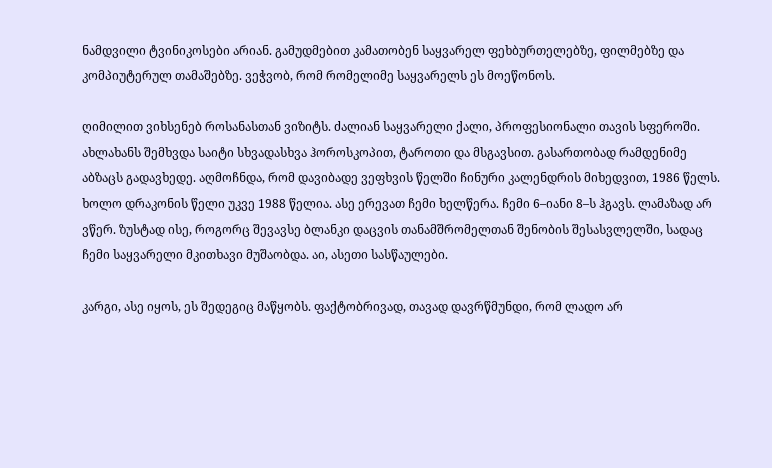ნამდვილი ტვინიკოსები არიან. გამუდმებით კამათობენ საყვარელ ფეხბურთელებზე, ფილმებზე და კომპიუტერულ თამაშებზე. ვეჭვობ, რომ რომელიმე საყვარელს ეს მოეწონოს.

ღიმილით ვიხსენებ როსანასთან ვიზიტს. ძალიან საყვარელი ქალი, პროფესიონალი თავის სფეროში. ახლახანს შემხვდა საიტი სხვადასხვა ჰოროსკოპით, ტაროთი და მსგავსით. გასართობად რამდენიმე აბზაცს გადავხედე. აღმოჩნდა, რომ დავიბადე ვეფხვის წელში ჩინური კალენდრის მიხედვით, 1986 წელს. ხოლო დრაკონის წელი უკვე 1988 წელია. ასე ერევათ ჩემი ხელწერა. ჩემი 6–იანი 8–ს ჰგავს. ლამაზად არ ვწერ. ზუსტად ისე, როგორც შევავსე ბლანკი დაცვის თანამშრომელთან შენობის შესასვლელში, სადაც ჩემი საყვარელი მკითხავი მუშაობდა. აი, ასეთი სასწაულები.

კარგი, ასე იყოს, ეს შედეგიც მაწყობს. ფაქტობრივად, თავად დავრწმუნდი, რომ ლადო არ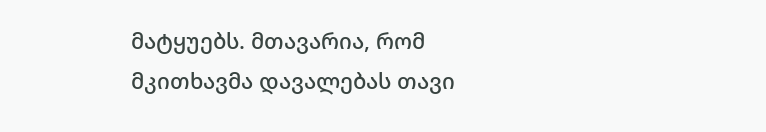მატყუებს. მთავარია, რომ მკითხავმა დავალებას თავი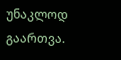უნაკლოდ გაართვა.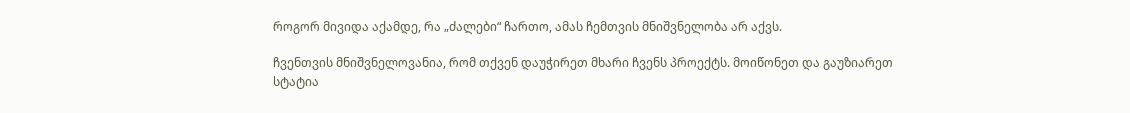როგორ მივიდა აქამდე, რა „ძალები“ ჩართო, ამას ჩემთვის მნიშვნელობა არ აქვს.

ჩვენთვის მნიშვნელოვანია, რომ თქვენ დაუჭირეთ მხარი ჩვენს პროექტს. მოიწონეთ და გაუზიარეთ სტატია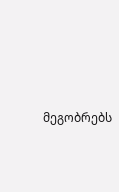მეგობრებს